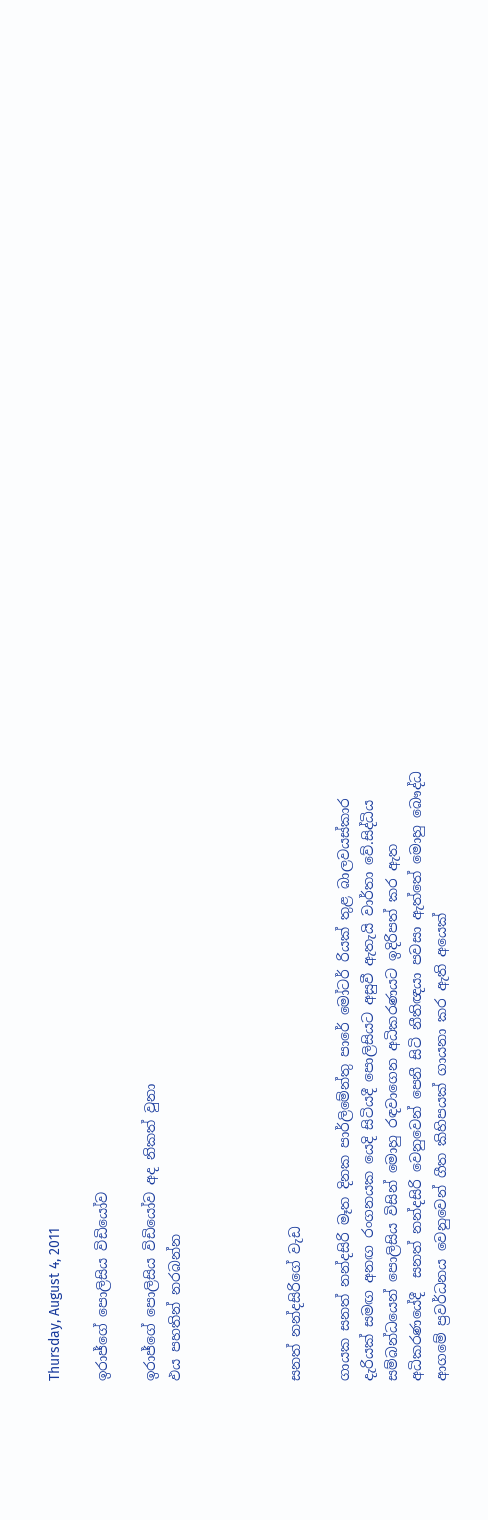Thursday, August 4, 2011

ඉරාජ්ගේ පොලිසිය විඩියෝව

ඉරාජ්ගේ පොලිසිය විඩියෝව අද නිකත් වුනා
ඵය පහතින් නරබන්න




සනත් නන්දසිරි‍‍ගේ වැඩ

ගායක සනත් නන්දසිරි මෑත දිනක පාර්ලිමේන්තු පාරේ මෝටර් රියක් තුළ බාලවයස්කාර දැරියක් සමඟ අනඟ රංගනයක යෙදි සිටියදී පොලිසියට අසුවී ඇතැයි වාර්තා වේ.සිද්ධිය සම්බන්ධයෙන් පොලිසිය විසින් මොහු රඳවාගෙන අධිකරණයට ඉදිරිපත් කර ඇත
අධිකරණයේදී  සනත් නන්දසිරි‍‍ වෙනුවෙන් පෙනී සිටි නීතිඥයා පවසා ඇත්තේ මොහු බෞද්ධ ආගමේ ප්‍රවර්ධනය වෙනුවෙන් ගීත කිහිපයක් ගායනා කර ඇති අයෙක්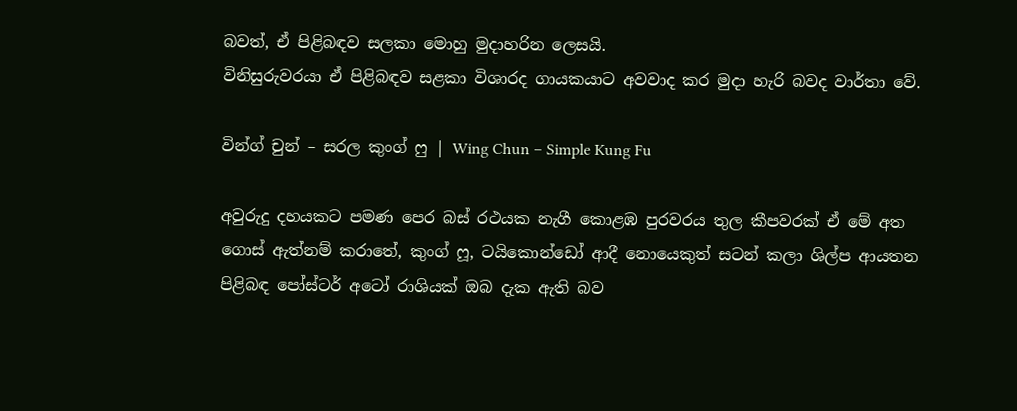බවත්, ඒ පිළිබඳව සලකා මොහු මුදාහරින ලෙසයි.
විනිසුරුවරයා ඒ පිළිබඳව සළකා විශාරද ගායකයාට අවවාද කර මුදා හැරි බවද වාර්තා වේ.

වින්ග් චුන් – සරල කුංග් ෆු | Wing Chun – Simple Kung Fu

අවුරුදු දහයකට පමණ පෙර බස් රථයක නැගී කොළඹ පුරවරය තුල කීපවරක් ඒ මේ අත ගොස් ඇත්නම් කරාතේ, කුංග් ෆූ, ටයිකොන්ඩෝ ආදී නොයෙකුත් සටන් කලා ශිල්ප ආයතන පිළිබඳ පෝස්ටර් අටෝ රාශියක් ඔබ දැක ඇති බව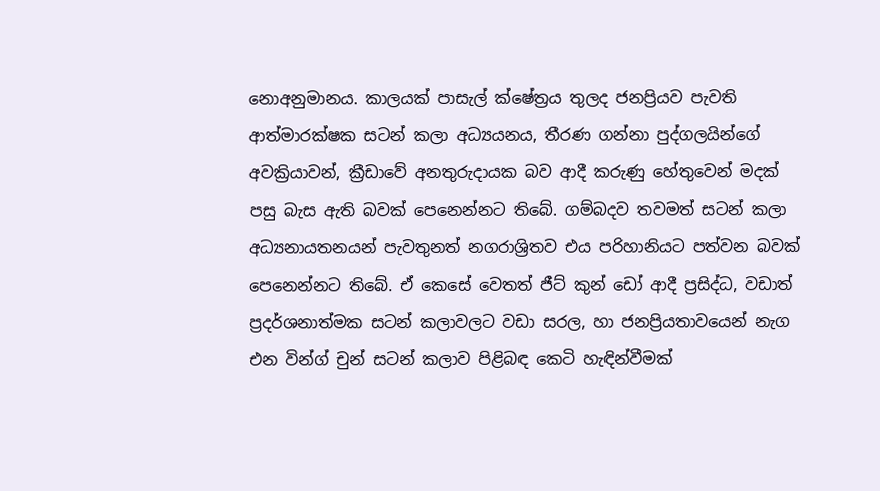නොඅනුමානය. කාලයක් පාසැල් ක්ෂේත්‍රය තුලද ජනප්‍රියව පැවති ආත්මාරක්ෂක සටන් කලා අධ්‍යයනය, තීරණ ගන්නා පුද්ගලයින්ගේ අවක්‍රියාවන්, ක්‍රීඩාවේ අනතුරුදායක බව ආදී කරුණු හේතුවෙන් මදක් පසු බැස ඇති බවක් පෙනෙන්නට තිබේ. ගම්බදව තවමත් සටන් කලා අධ්‍යනායතනයන් පැවතුනත් නගරාශ්‍රිතව එය පරිහානියට පත්වන බවක් පෙනෙන්නට තිබේ. ඒ කෙසේ වෙතත් ජීට් කුන් ඩෝ ආදී ප්‍රසිද්ධ, වඩාත් ප්‍රදර්ශනාත්මක සටන් කලාවලට වඩා සරල, හා ජනප්‍රියතාවයෙන් නැග එන වින්ග් චුන් සටන් කලාව පිළිබඳ කෙටි හැඳින්වීමක්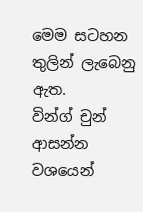මෙම සටහන තුලින් ලැබෙනු ඇත.
වින්ග් චුන් ආසන්න වශයෙන්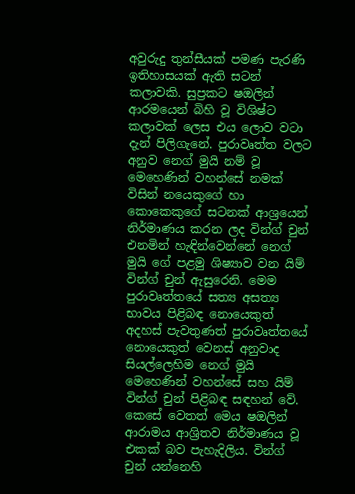අවුරුදු තුන්සීයක් පමණ පැරණි ඉතිහාසයක් ඇති සටන් කලාවකි. සුප්‍රකට ෂඔලින් ආරමයෙන් බිහි වූ විශිෂ්ට කලාවක් ලෙස එය ලොව වටා දැන් පිලිගැනේ. පුරාවෘත්ත වලට අනුව නෙග් මුයි නම් වූ මෙහෙණින් වහන්සේ නමක් විසින් නයෙකුගේ හා කොකෙකුගේ සටනක් ආශ්‍රයෙන් නිර්මාණය කරන ලද වින්ග් චුන් එනමින් හැඳින්වෙන්නේ නෙග් මුයි ගේ පළමු ශිෂ්‍යාව වන යිම් වින්ග් චුන් ඇසුරෙනි. මෙම පුරාවෘත්තයේ සත්‍ය අසත්‍ය භාවය පිළිබඳ නොයෙකුත් අදහස් පැවතුණත් පුරාවෘත්තයේ නොයෙකුත් වෙනස් අනුවාද සියල්ලෙහිම නෙග් මුයි මෙහෙණින් වහන්සේ සහ යිම් වින්ග් චුන් පිළිබඳ සඳහන් වේ. කෙසේ වෙතත් මෙය ෂඔලින් ආරාමය ආශ්‍රිතව නිර්මාණය වූ එකක් බව පැහැදිලිය. වින්ග් චුන් යන්නෙහි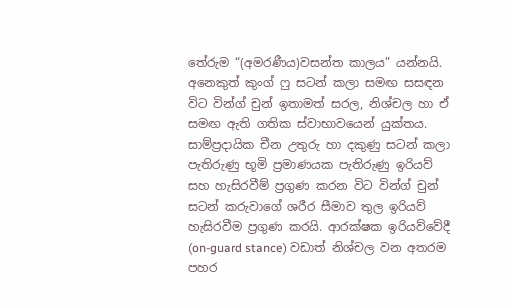තේරුම “(අමරණීය)වසන්ත කාලය” යන්නයි.
අනෙකුත් කුංග් ෆු සටන් කලා සමඟ සසඳන විට වින්ග් චුන් ඉතාමත් සරල, නිශ්චල හා ඒ සමඟ ඇති ගතික ස්වාභාවයෙන් යුක්තය. සාම්ප්‍රදායික චීන උතුරු හා දකුණු සටන් කලා පැතිරුණු භූමි ප්‍රමාණයක පැතිරුණු ඉරියව් සහ හැසිරවීම් ප්‍රගුණ කරන විට වින්ග් චුන් සටන් කරුවාගේ ශරීර සීමාව තුල ඉරියව් හැසිරවීම ප්‍රගුණ කරයි. ආරක්ෂක ඉරියව්වේදී (on-guard stance) වඩාත් නිශ්චල වන අතරම පහර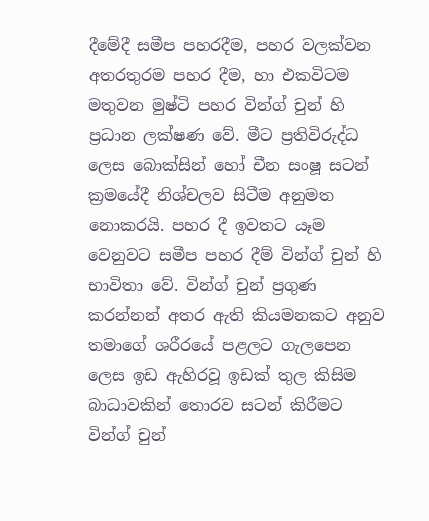දීමේදී සමීප පහරදීම, පහර වලක්වන අතරතුරම පහර දීම, හා එකවිටම මතුවන මුෂ්ටි පහර වින්ග් චුන් හි ප්‍රධාන ලක්ෂණ වේ. මීට ප්‍රතිවිරුද්ධ ලෙස බොක්සින් හෝ චීන සංෂූ සටන් ක්‍රමයේදී නිශ්චලව සිටීම අනුමත නොකරයි. පහර දී ඉවතට යෑම වෙනුවට සමීප පහර දීම් වින්ග් චුන් හි භාවිතා වේ. වින්ග් චුන් ප්‍රගුණ කරන්නන් අතර ඇති කියමනකට අනුව තමාගේ ශරීරයේ පළලට ගැලපෙන ලෙස ඉඩ ඇහිරවූ ඉඩක් තුල කිසිම බාධාවකින් තොරව සටන් කිරීමට වින්ග් චුන්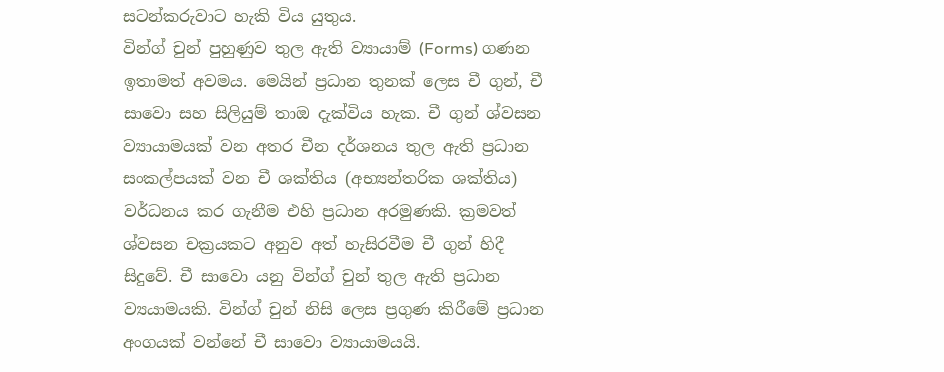සටන්කරුවාට හැකි විය යුතුය.
වින්ග් චුන් පුහුණුව තුල ඇති ව්‍යායාම් (Forms) ගණන ඉතාමත් අවමය. මෙයින් ප්‍රධාන තුනක් ලෙස චී ගුන්, චී සාවො සහ සිලියුම් තාඔ දැක්විය හැක. චී ගුන් ශ්වසන ව්‍යායාමයක් වන අතර චීන දර්ශනය තුල ඇති ප්‍රධාන සංකල්පයක් වන චී ශක්තිය (අභ්‍යන්තරික ශක්තිය) වර්ධනය කර ගැනීම එහි ප්‍රධාන අරමුණකි. ක්‍රමවත් ශ්වසන චක්‍රයකට අනුව අත් හැසිරවීම චී ගුන් හිදී සිදුවේ. චී සාවො යනු වින්ග් චුන් තුල ඇති ප්‍රධාන ව්‍යයාමයකි. වින්ග් චුන් නිසි ලෙස ප්‍රගුණ කිරීමේ ප්‍රධාන අංගයක් වන්නේ චී සාවො ව්‍යායාමයයි.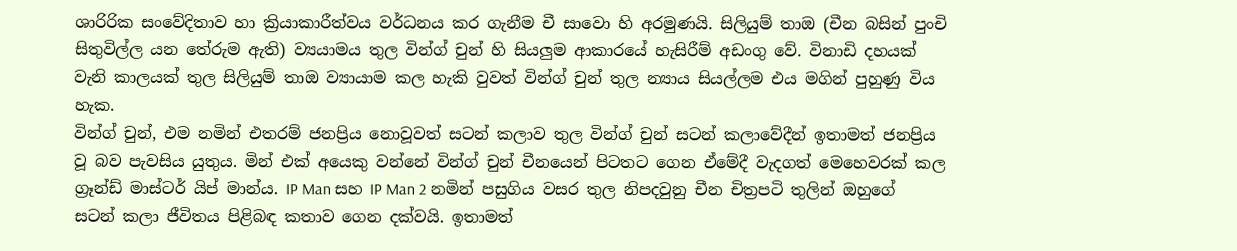ශාරිරික සංවේදිතාව හා ක්‍රියාකාරීත්වය වර්ධනය කර ගැනීම චී සාවො හි අරමුණයි. සිලියුම් තාඔ (චීන බසින් පුංචි සිතුවිල්ල යන තේරුම ඇති) ව්‍යයාමය තුල වින්ග් චුන් හි සියලුම ආකාරයේ හැසිරීම් අඩංගු වේ. විනාඩි දහයක් වැනි කාලයක් තුල සිලියුම් තාඔ ව්‍යායාම කල හැකි වුවත් වින්ග් චුන් තුල න්‍යාය සියල්ලම එය මගින් පුහුණු විය හැක.
වින්ග් චුන්, එම නමින් එතරම් ජනප්‍රිය නොවූවත් සටන් කලාව තුල වින්ග් චුන් සටන් කලාවේදීන් ඉතාමත් ජනප්‍රිය වූ බව පැවසිය යුතුය. මින් එක් අයෙකු වන්නේ වින්ග් චුන් චීනයෙන් පිටතට ගෙන ඒමේදී වැදගත් මෙහෙවරක් කල ග්‍රෑන්ඩ් මාස්ටර් යිප් මාන්ය. IP Man සහ IP Man 2 නමින් පසුගිය වසර තුල නිපදවුනු චීන චිත්‍රපටි තුලින් ඔහුගේ සටන් කලා ජීවිතය පිළිබඳ කතාව ගෙන දක්වයි. ඉතාමත්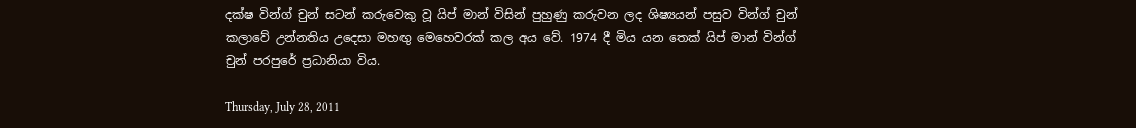දක්ෂ වින්ග් චුන් සටන් කරුවෙකු වූ යිප් මාන් විසින් පුහුණු කරුවන ලද ශිෂ්‍යයන් පසුව වින්ග් චුන් කලාවේ උන්නතිය උදෙසා මහඟු මෙහෙවරක් කල අය වේ. 1974 දී මිය යන තෙක් යිප් මාන් වින්ග් චුන් පරපුරේ ප්‍රධානියා විය.

Thursday, July 28, 2011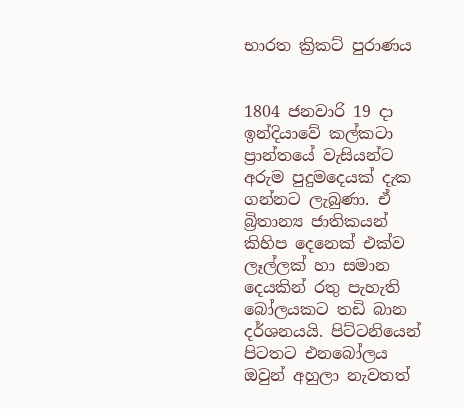භාරත ක්‍රිකට්‌ පුරාණය


1804 ජනවාරි 19 දා ඉන්දියාවේ කල්කටා ප්‍රාන්තයේ වැසියන්ට අරුම පුදුමදෙයක්‌ දැක ගන්නට ලැබුණා. ඒ බ්‍රිතාන්‍ය ජාතිකයන් කිහිප දෙනෙක්‌ එක්‌ව ලෑල්ලක්‌ හා සමාන දෙයකින් රතු පැහැති බෝලයකට තඩි බාන දර්ශනයයි. පිට්‌ටනියෙන් පිටතට එනබෝලය ඔවුන් අහුලා නැවතත්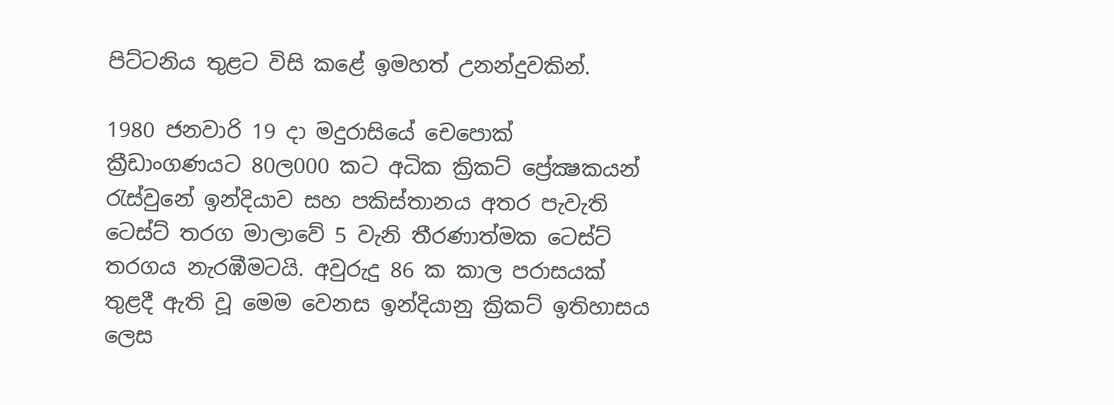පිට්‌ටනිය තුළට විසි කළේ ඉමහත් උනන්දුවකින්.

1980 ජනවාරි 19 දා මදුරාසියේ චෙපොක්‌ ක්‍රීඩාංගණයට 80ල000 කට අධික ක්‍රිකට්‌ ප්‍රේක්‍ෂකයන් රැස්‌වුනේ ඉන්දියාව සහ පකිස්‌තානය අතර පැවැති ටෙස්‌ට්‌ තරග මාලාවේ 5 වැනි තීරණාත්මක ටෙස්‌ට්‌ තරගය නැරඹීමටයි. අවුරුදු 86 ක කාල පරාසයක්‌ තුළදී ඇති වූ මෙම වෙනස ඉන්දියානු ක්‍රිකට්‌ ඉතිහාසය ලෙස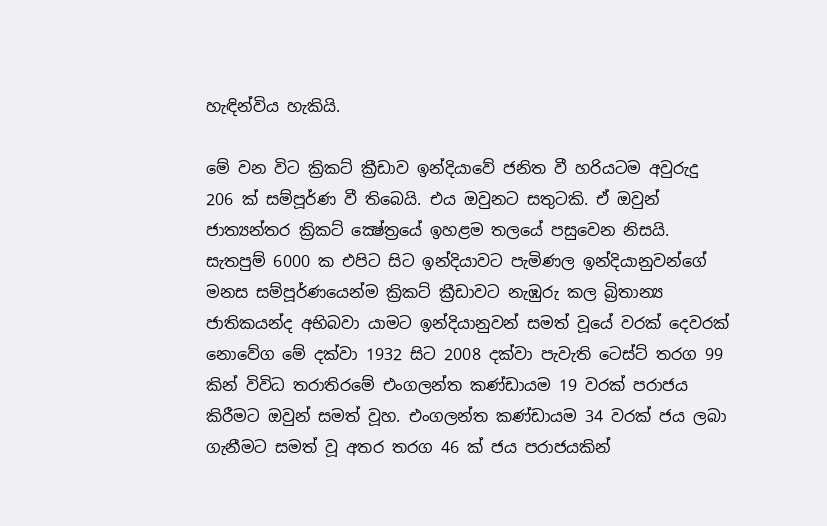හැඳින්විය හැකියි.

මේ වන විට ක්‍රිකට්‌ ක්‍රීඩාව ඉන්දියාවේ ජනිත වී හරියටම අවුරුදු 206 ක්‌ සම්පූර්ණ වී තිබෙයි. එය ඔවුනට සතුටකි. ඒ ඔවුන් ජාත්‍යන්තර ක්‍රිකට්‌ ක්‍ෂේත්‍රයේ ඉහළම තලයේ පසුවෙන නිසයි. සැතපුම් 6000 ක එපිට සිට ඉන්දියාවට පැමිණල ඉන්දියානුවන්ගේ මනස සම්පූර්ණයෙන්ම ක්‍රිකට්‌ ක්‍රීඩාවට නැඹුරු කල බ්‍රිතාන්‍ය ජාතිකයන්ද අභිබවා යාමට ඉන්දියානුවන් සමත් වූයේ වරක්‌ දෙවරක්‌ නොවේග මේ දක්‌වා 1932 සිට 2008 දක්‌වා පැවැති ටෙස්‌ට්‌ තරග 99 කින් විවිධ තරාතිරමේ එංගලන්ත කණ්‌ඩායම 19 වරක්‌ පරාජය කිරීමට ඔවුන් සමත් වූහ. එංගලන්ත කණ්‌ඩායම 34 වරක්‌ ජය ලබා ගැනීමට සමත් වූ අතර තරග 46 ක්‌ ජය පරාජයකින්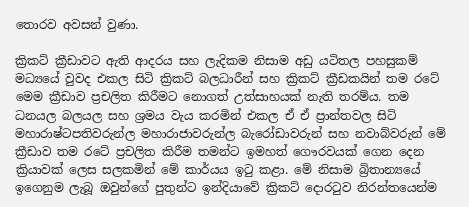තොරව අවසන් වුණා.

ක්‍රිකට්‌ ක්‍රීඩාවට ඇති ආදරය සහ ලැදිකම නිසාම අඩු යටිතල පහසුකම් මධ්‍යයේ වුවද එකල සිටි ක්‍රිකට්‌ බලධාරීන් සහ ක්‍රිකට්‌ ක්‍රීඩකයින් තම රටේ මෙම ක්‍රීඩාව ප්‍රචලිත කිරීමට නොගත් උත්සාහයක්‌ නැති තරම්ය. තම ධනයල බලයල සහ ශ්‍රමය වැය කරමින් එකල ඒ ඒ ප්‍රාන්තවල සිටි මහාරාෂ්ටපතිවරුන්ල මහාරාජාවරුන්ල බැරෝඩාවරුන් සහ නවාබ්වරුන් මේ ක්‍රීඩාව තම රටේ ප්‍රචලිත කිරීම තමන්ට ඉමහත් ගෞරවයක්‌ ගෙන දෙන ක්‍රියාවක්‌ ලෙස සලකමින් මේ කාර්යය ඉටු කළා. මේ නිසාම බ්‍රිතාන්‍යයේ ඉගෙනුම ලැබූ ඔවුන්ගේ පුතුන්ට ඉන්දියාවේ ක්‍රිකට්‌ දොරටුව නිරන්තයෙන්ම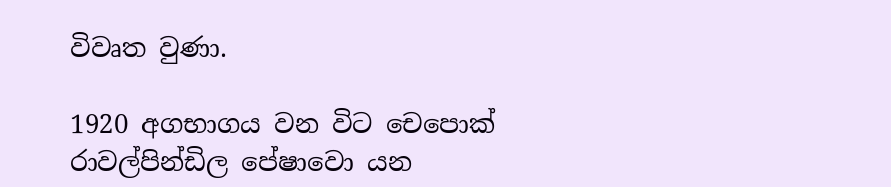විවෘත වුණා.

1920 අගභාගය වන විට චෙපොක්‌ රාවල්පින්ඩිල පේෂාවො යන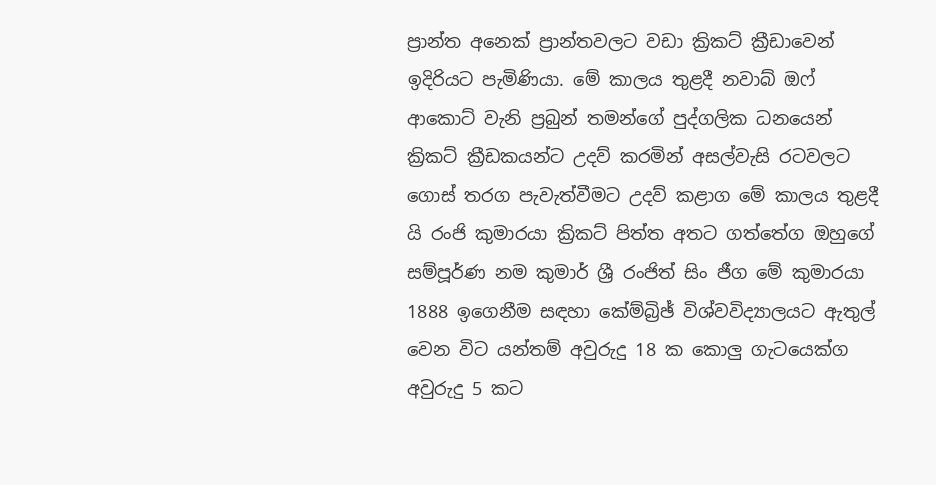ප්‍රාන්ත අනෙක්‌ ප්‍රාන්තවලට වඩා ක්‍රිකට්‌ ක්‍රීඩාවෙන් ඉදිරියට පැමිණියා. මේ කාලය තුළදී නවාබ් ඔෆ් ආකොට්‌ වැනි ප්‍රබුන් තමන්ගේ පුද්ගලික ධනයෙන් ක්‍රිකට්‌ ක්‍රීඩකයන්ට උදව් කරමින් අසල්වැසි රටවලට ගොස්‌ තරග පැවැත්වීමට උදව් කළාග මේ කාලය තුළදී යි රංජි කුමාරයා ක්‍රිකට්‌ පිත්ත අතට ගත්තේග ඔහුගේ සම්පූර්ණ නම කුමාර් ශ්‍රී රංජිත් සිං ජීග මේ කුමාරයා 1888 ඉගෙනීම සඳහා කේම්බ්‍රිඡ් විශ්වවිද්‍යාලයට ඇතුල් වෙන විට යන්තම් අවුරුදු 18 ක කොලු ගැටයෙක්‌ග අවුරුදු 5 කට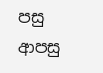පසු ආපසු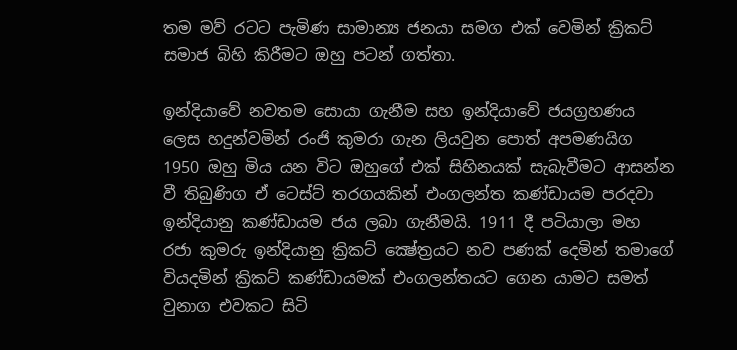තම මව් රටට පැමිණ සාමාන්‍ය ජනයා සමග එක්‌ වෙමින් ක්‍රිකට්‌ සමාජ බිහි කිරීමට ඔහු පටන් ගත්තා.

ඉන්දියාවේ නවතම සොයා ගැනීම සහ ඉන්දියාවේ ජයග්‍රහණය ලෙස හදුන්වමින් රංජි කුමරා ගැන ලියවුන පොත් අපමණයිග 1950 ඔහු මිය යන විට ඔහුගේ එක්‌ සිහිනයක්‌ සැබැවීමට ආසන්න වී තිබුණිග ඒ ටෙස්‌ට්‌ තරගයකින් එංගලන්ත කණ්‌ඩායම පරදවා ඉන්දියානු කණ්‌ඩායම ජය ලබා ගැනීමයි. 1911 දී පටියාලා මහ රජා කුමරු ඉන්දියානු ක්‍රිකට්‌ ක්‍ෂේත්‍රයට නව පණක්‌ දෙමින් තමාගේ වියදමින් ක්‍රිකට්‌ කණ්‌ඩායමක්‌ එංගලන්තයට ගෙන යාමට සමත් වුනාග එවකට සිටි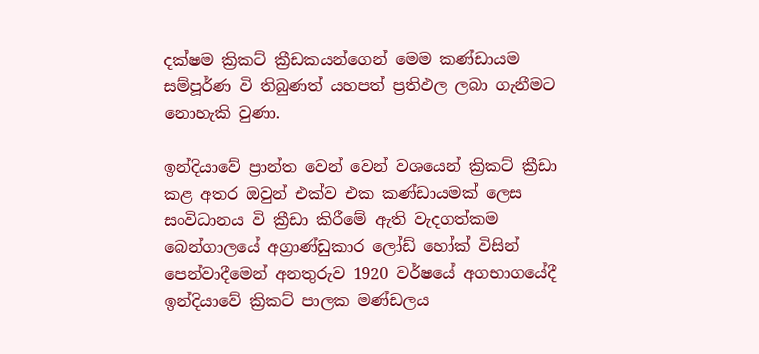දක්‌ෂම ක්‍රිකට්‌ ක්‍රීඩකයන්ගෙන් මෙම කණ්‌ඩායම සම්පූර්ණ වි තිබුණත් යහපත් ප්‍රතිඵල ලබා ගැනීමට නොහැකි වුණා.

ඉන්දියාවේ ප්‍රාන්ත වෙන් වෙන් වශයෙන් ක්‍රිකට්‌ ක්‍රීඩා කළ අතර ඔවුන් එක්‌ව එක කණ්‌ඩායමක්‌ ලෙස සංවිධානය වි ක්‍රීඩා කිරීමේ ඇති වැදගත්කම බෙන්ගාලයේ අග්‍රාණ්‌ඩුකාර ලෝඩ් හෝක්‌ විසින් පෙන්වාදීමෙන් අනතුරුව 1920 වර්ෂයේ අගභාගයේදී ඉන්දියාවේ ක්‍රිකට්‌ පාලක මණ්‌ඩලය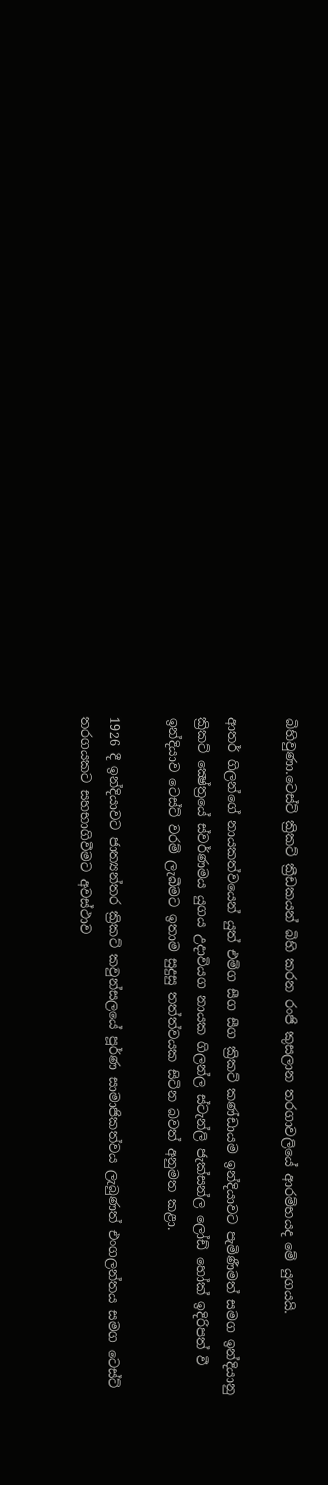බිහිවුණා.ටෙස්‌ට්‌ ක්‍රිකට්‌ ක්‍රීඩකයන් බිහි කරන රංජි කුසලාන තරගාවලියේ ආරම්භයද මේ යුගයයි.

ආතර් ගිලන්ගේ නායකත්වයෙන් යුත් එම්ග සීග සීග ක්‍රිකට්‌ කණ්‌ඩායම ඉන්දියාවට පැමිණීමත් සමග ඉන්දියානු ක්‍රිකට්‌ ක්‍ෂේත්‍රයේ ස්‌වර්ණමය යුගය උදාවියග නායක ගිලන්ල ස්‌ටැන්ලි ජැක්‌සන්ල ලෝඩ් හෝක්‌ ඉදිරිපත් වී ඉන්දියාව ටෙස්‌ට්‌ වරම් ලැබීමට ඉතාම සුදුසු තත්ත්වයක සිටින බවත් අනුමත කළා.

1926 දී ඉන්දියාවට ජාත්‍යන්තර ක්‍රිකට්‌ කවුන්සලයේ පූර්ණ සාමාජිකත්වය ලැබුණත් එංගලන්තය සමග ටෙස්‌ට්‌ තරගයකට සහභාගිවීමට අවස්‌ථාව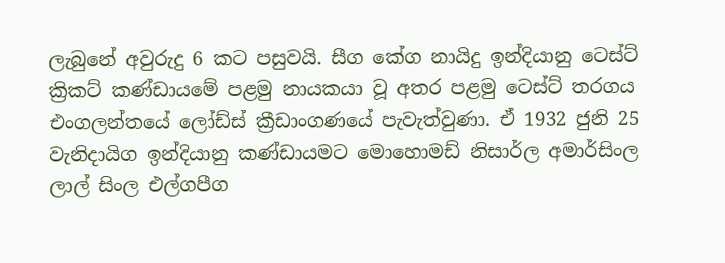ලැබුනේ අවුරුදු 6 කට පසුවයි. සීග කේග නායිදු ඉන්දියානු ටෙස්‌ට්‌ ක්‍රිකට්‌ කණ්‌ඩායමේ පළමු නායකයා වූ අතර පළමු ටෙස්‌ට්‌ තරගය එංගලන්තයේ ලෝඩ්ස්‌ ක්‍රීඩාංගණයේ පැවැත්වුණා. ඒ 1932 ජුනි 25 වැනිදායිග ඉන්දියානු කණ්‌ඩායමට මොහොමඩ් නිසාර්ල අමාර්සිංල ලාල් සිංල එල්ගපීග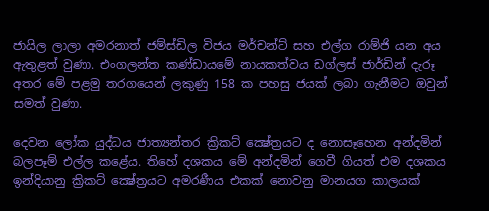ජායිල ලාලා අමරනාත් ජම්ස්‌ඩිල විජය මර්චන්ට්‌ සහ එල්ග රාම්ජි යන අය ඇතුළත් වුණා. එංගලන්ත කණ්‌ඩායමේ නායකත්වය ඩග්ලස්‌ ජාර්ඩින් දැරූ අතර මේ පළමු තරගයෙන් ලකුණු 158 ක පහසු ජයක්‌ ලබා ගැනීමට ඔවුන් සමත් වුණා.

දෙවන ලෝක යුද්ධය ජාත්‍යන්තර ක්‍රිකට්‌ ක්‍ෂේත්‍රයට ද නොසෑහෙන අන්දමින් බලපෑම් එල්ල කළේය. තිහේ දශකය මේ අන්දමින් ගෙවී ගියත් එම දශකය ඉන්දියානු ක්‍රිකට්‌ ක්‍ෂේත්‍රයට අමරණීය එකක්‌ නොවනු මානයග කාලයක්‌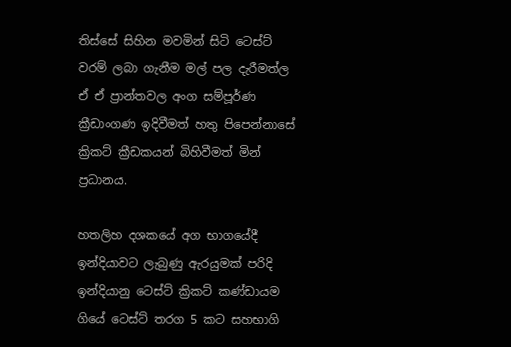තිස්‌සේ සිහින මවමින් සිටි ටෙස්‌ට්‌ වරම් ලබා ගැනීම මල් පල දැරීමත්ල ඒ ඒ ප්‍රාන්තවල අංග සම්පූර්ණ ක්‍රීඩාංගණ ඉදිවීමත් හතු පිපෙන්නාසේ ක්‍රිකට්‌ ක්‍රීඩකයන් බිහිවීමත් මින් ප්‍රධානය.

හතලිහ දශකයේ අග භාගයේදී ඉන්දියාවට ලැබුණු ඇරයුමක්‌ පරිදි ඉන්දියානු ටෙස්‌ට්‌ ක්‍රිකට්‌ කණ්‌ඩායම ගියේ ටෙස්‌ට්‌ තරග 5 කට සහභාගි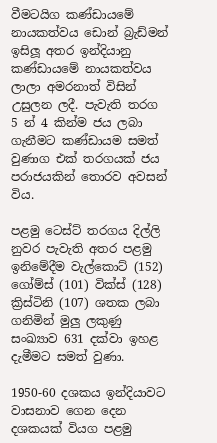වීමටයිග කණ්‌ඩායමේ නායකත්වය ඩොන් බ්‍රැඩ්මන් ඉසිලූ අතර ඉන්දියානු කණ්‌ඩායමේ නායකත්වය ලාලා අමරනාත් විසින් උසුලන ලදී. පැවැති තරග 5 න් 4 කින්ම ජය ලබා ගැනීමට කණ්‌ඩායම සමත් වුණාග එක්‌ තරගයක්‌ ජය පරාජයකින් තොරව අවසන් විය.

පළමු ටෙස්‌ට්‌ තරගය දිල්ලි නුවර පැවැති අතර පළමු ඉනිමේදීම වැල්කොට්‌ (152) ගෝම්ස්‌ (101) වික්‌ස්‌ (128) ක්‍රිස්‌ටිනි (107) ශතක ලබා ගනිමින් මුලු ලකුණු සංඛ්‍යාව 631 දක්‌වා ඉහළ දැමීමට සමත් වුණා.

1950-60 දශකය ඉන්දියාවට වාසනාව ගෙන දෙන දශකයක්‌ වියග පළමු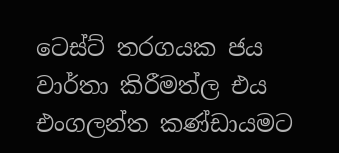ටෙස්‌ට්‌ තරගයක ජය වාර්තා කිරීමත්ල එය එංගලන්ත කණ්‌ඩායමට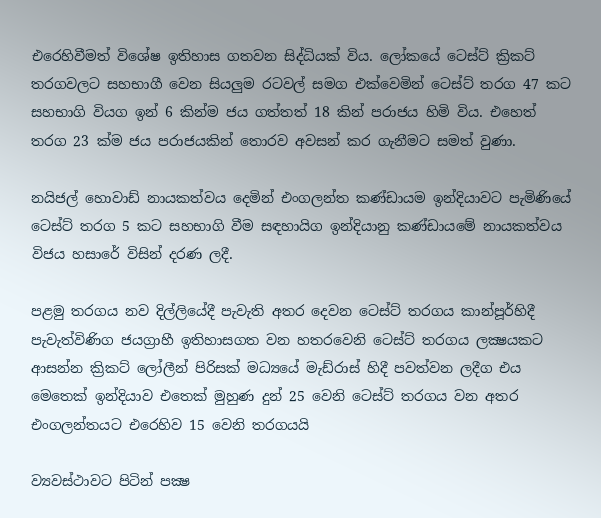එරෙහිවීමත් විශේෂ ඉතිහාස ගතවන සිද්ධියක්‌ විය. ලෝකයේ ටෙස්‌ට්‌ ක්‍රිකට්‌ තරගවලට සහභාගී වෙන සියලුම රටවල් සමග එක්‌වෙමින් ටෙස්‌ට්‌ තරග 47 කට සහභාගි වියග ඉන් 6 කින්ම ජය ගත්තත් 18 කින් පරාජය හිමි විය. එහෙත් තරග 23 ක්‌ම ජය පරාජයකින් තොරව අවසන් කර ගැනීමට සමත් වුණා.

නයිජල් හොවාඩ් නායකත්වය දෙමින් එංගලන්ත කණ්‌ඩායම ඉන්දියාවට පැමිණියේ ටෙස්‌ට්‌ තරග 5 කට සහභාගි වීම සඳහායිග ඉන්දියානු කණ්‌ඩායමේ නායකත්වය විජය හසාරේ විසින් දරණ ලදී.

පළමු තරගය නව දිල්ලියේදී පැවැති අතර දෙවන ටෙස්‌ට්‌ තරගය කාන්පූර්හිදී පැවැත්විණිග ජයග්‍රාහී ඉතිහාසගත වන හතරවෙනි ටෙස්‌ට්‌ තරගය ලක්‍ෂයකට ආසන්න ක්‍රිකට්‌ ලෝලීන් පිරිසක්‌ මධ්‍යයේ මැඩ්රාස්‌ හිදී පවත්වන ලදීග එය මෙතෙක්‌ ඉන්දියාව එතෙක්‌ මුහුණ දුන් 25 වෙනි ටෙස්‌ට්‌ තරගය වන අතර එංගලන්තයට එරෙහිව 15 වෙනි තරගයයි

ව්‍යවස්‌ථාවට පිටින් පක්‍ෂ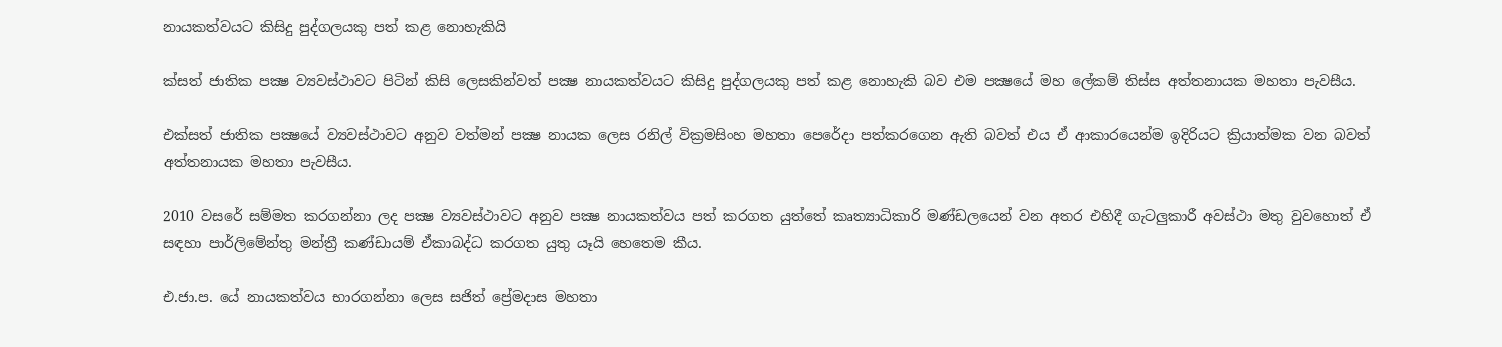නායකත්වයට කිසිදු පුද්ගලයකු පත් කළ නොහැකියි

ක්‌සත් ජාතික පක්‍ෂ ව්‍යවස්‌ථාවට පිටින් කිසි ලෙසකින්වත් පක්‍ෂ නායකත්වයට කිසිදු පුද්ගලයකු පත් කළ නොහැකි බව එම පක්‍ෂයේ මහ ලේකම් තිස්‌ස අත්තනායක මහතා පැවසීය.

එක්‌සත් ජාතික පක්‍ෂයේ ව්‍යවස්‌ථාවට අනුව වත්මන් පක්‍ෂ නායක ලෙස රනිල් වික්‍රමසිංහ මහතා පෙරේදා පත්කරගෙන ඇති බවත් එය ඒ ආකාරයෙන්ම ඉදිරියට ක්‍රියාත්මක වන බවත් අත්තනායක මහතා පැවසීය.

2010 වසරේ සම්මත කරගන්නා ලද පක්‍ෂ ව්‍යවස්‌ථාවට අනුව පක්‍ෂ නායකත්වය පත් කරගත යුත්තේ කෘත්‍යාධිකාරි මණ්‌ඩලයෙන් වන අතර එහිදී ගැටලුකාරී අවස්‌ථා මතු වුවහොත් ඒ සඳහා පාර්ලිමේන්තු මන්ත්‍රී කණ්‌ඩායම් ඒකාබද්ධ කරගත යුතු යෑයි හෙතෙම කීය.

එ.ජා.ප. යේ නායකත්වය භාරගන්නා ලෙස සජිත් ප්‍රේමදාස මහතා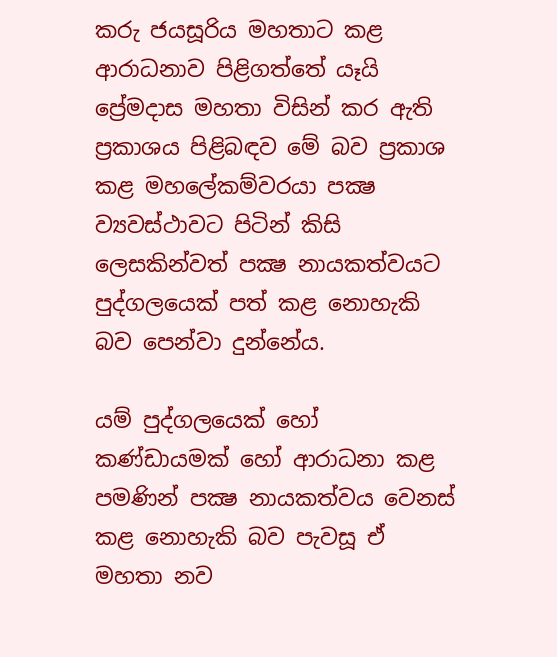කරු ජයසූරිය මහතාට කළ ආරාධනාව පිළිගත්තේ යෑයි ප්‍රේමදාස මහතා විසින් කර ඇති ප්‍රකාශය පිළිබඳව මේ බව ප්‍රකාශ කළ මහලේකම්වරයා පක්‍ෂ ව්‍යවස්‌ථාවට පිටින් කිසි ලෙසකින්වත් පක්‍ෂ නායකත්වයට පුද්ගලයෙක්‌ පත් කළ නොහැකි බව පෙන්වා දුන්නේය.

යම් පුද්ගලයෙක්‌ හෝ කණ්‌ඩායමක්‌ හෝ ආරාධනා කළ පමණින් පක්‍ෂ නායකත්වය වෙනස්‌ කළ නොහැකි බව පැවසූ ඒ මහතා නව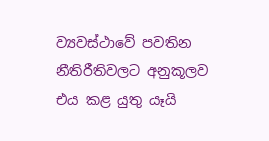ව්‍යවස්‌ථාවේ පවතින නීතිරීතිවලට අනුකූලව එය කළ යුතු යෑයි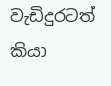වැඩිදුරටත් කියා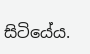සිටියේය.